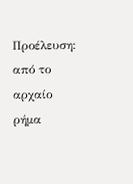Προέλευση:
από το αρχαίο ρήμα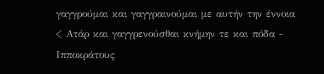γαγγρούμαι και γαγγραινούμαι με αυτήν την έννοια
< Ατάρ και γαγγρενούσθαι κνήμην τε και πόδα - Ιπποκράτους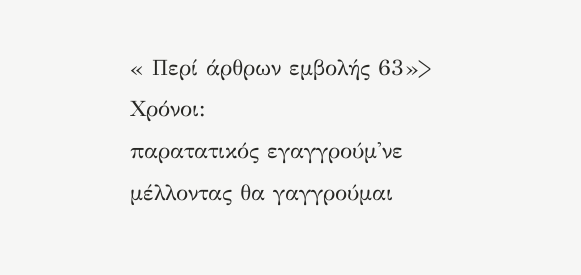« Περί άρθρων εμβολής 63»>
Χρόνοι:
παρατατικός εγαγγρούμ'νε
μέλλοντας θα γαγγρούμαι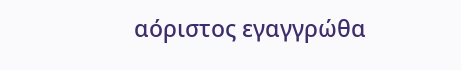αόριστος εγαγγρώθα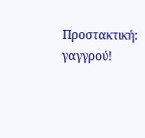Προστακτική:
γαγγρού!